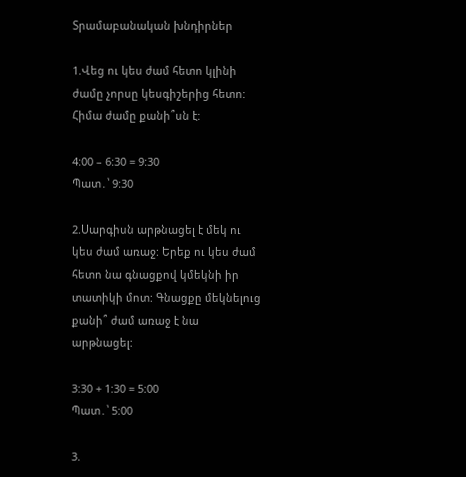Տրամաբանական խնդիրներ

1.Վեց ու կես ժամ հետո կլինի ժամը չորսը կեսգիշերից հետո:
Հիմա ժամը քանի՞սն է:

4:00 – 6:30 = 9:30
Պատ․՝ 9:30

2.Սարգիսն արթնացել է մեկ ու կես ժամ առաջ: Երեք ու կես ժամ հետո նա գնացքով կմեկնի իր տատիկի մոտ: Գնացքը մեկնելուց քանի՞ ժամ առաջ է նա արթնացել:

3:30 + 1:30 = 5:00
Պատ․՝ 5:00

3.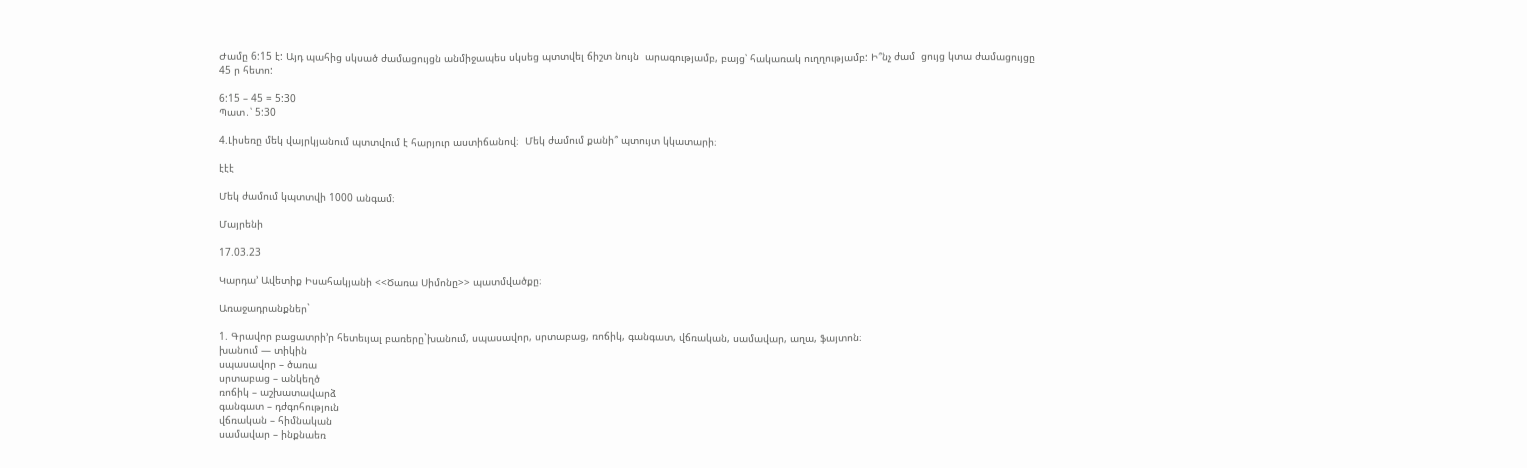Ժամը 6:15 է: Այդ պահից սկսած ժամացույցն անմիջապես սկսեց պտտվել ճիշտ նույն  արագությամբ, բայց՝ հակառակ ուղղությամբ: Ի՞նչ ժամ  ցույց կտա ժամացույցը 45 ր հետո:

6:15 – 45 = 5:30
Պատ․՝ 5:30

4.Լիսեռը մեկ վայրկյանում պտտվում է հարյուր աստիճանով։  Մեկ ժամում քանի՞ պտույտ կկատարի։

էէէ

Մեկ ժամում կպտտվի 1000 անգամ։

Մայրենի

17.03.23

Կարդա’ Ավետիք Իսահակյանի <<Ծառա Սիմոնը>> պատմվածքը։

Առաջադրանքներ`

1. Գրավոր բացատրի’ր հետեւյալ բառերը`խանում, սպասավոր, սրտաբաց, ռոճիկ, գանգատ, վճռական, սամավար, աղա, ֆայտոն։
խանում — տիկին
սպասավոր – ծառա
սրտաբաց – անկեղծ
ռոճիկ – աշխատավարձ
գանգատ – դժգոհություն
վճռական – հիմնական
սամավար – ինքնաեռ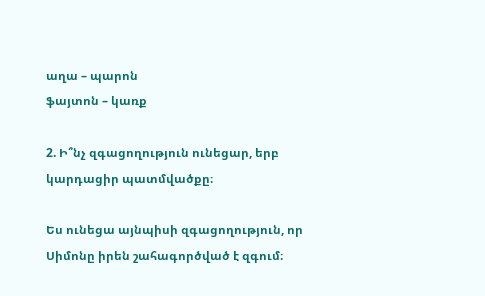աղա – պարոն
ֆայտոն – կառք

2. Ի՞նչ զգացողություն ունեցար, երբ կարդացիր պատմվածքը։

Ես ունեցա այնպիսի զգացողություն, որ Սիմոնը իրեն շահագործված է զգում։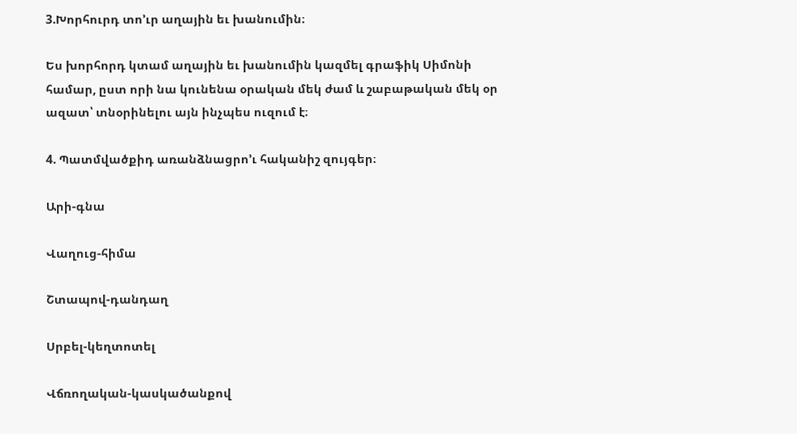3.Խորհուրդ տո’ւր աղային եւ խանումին։

Ես խորհորդ կտամ աղային եւ խանումին կազմել գրաֆիկ Սիմոնի համար, ըստ որի նա կունենա օրական մեկ ժամ և շաբաթական մեկ օր ազատ՝ տնօրինելու այն ինչպես ուզում է։

4. Պատմվածքիդ առանձնացրո’ւ հականիշ զույգեր։

Արի-գնա

Վաղուց-հիմա

Շտապով-դանդաղ

Սրբել-կեղտոտել

Վճռողական-կասկածանքով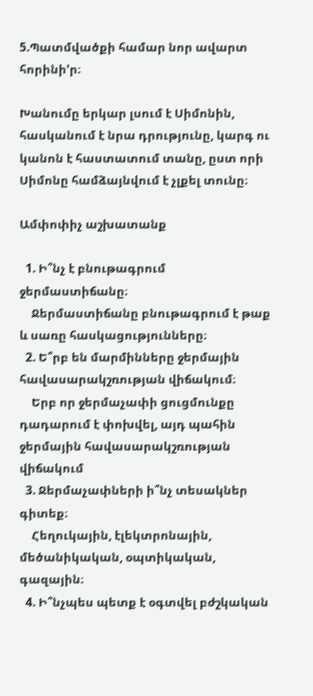5.Պատմվածքի համար նոր ավարտ հորինի’ր։

Խանումը երկար լսում է Սիմոնին, հասկանում է նրա դրությունը, կարգ ու կանոն է հաստատում տանը, ըստ որի Սիմոնը համձայնվում է չլքել տունը։

Ամփոփիչ աշխատանք

  1. Ի՞նչ է բնութագրում ջերմաստիճանը։
    Ջերմաստիճանը բնութագրում է թաք և սառը հասկացությունները։
  2. Ե՞րբ են մարմինները ջերմային հավասարակշռության վիճակում։
    Երբ որ ջերմաչափի ցուցմունքը դադարում է փոխվել, այդ պահին ջերմային հավասարակշռության վիճակում
  3. Ջերմաչափների ի՞նչ տեսակներ գիտեք։
    Հեղուկային, էլեկտրոնային, մեծանիկական, օպտիկական, գազային։
  4. Ի՞նչպես պետք է օգտվել բժշկական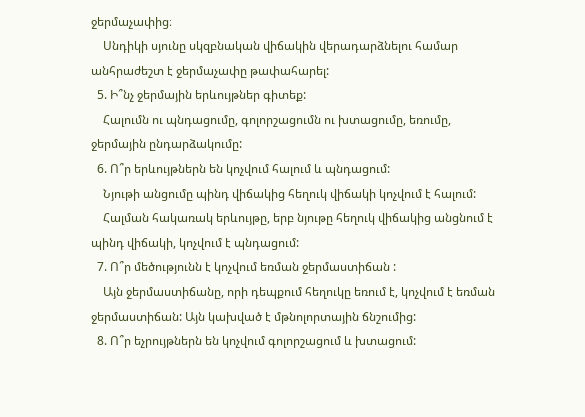ջերմաչափից։
    Սնդիկի սյունը սկզբնական վիճակին վերադարձնելու համար անհրաժեշտ է ջերմաչափը թափահարել:
  5. Ի՞նչ ջերմային երևույթներ գիտեք:
    Հալումն ու պնդացումը, գոլորշացումն ու խտացումը, եռումը, ջերմային ընդարձակումը:
  6. Ո՞ր երևույթներն են կոչվում հալում և պնդացում:
    Նյութի անցումը պինդ վիճակից հեղուկ վիճակի կոչվում է հալում:
    Հալման հակառակ երևույթը, երբ նյութը հեղուկ վիճակից անցնում է պինդ վիճակի, կոչվում է պնդացում:
  7. Ո՞ր մեծությունն է կոչվում եռման ջերմաստիճան :
    Այն ջերմաստիճանը, որի դեպքում հեղուկը եռում է, կոչվում է եռման ջերմաստիճան: Այն կախված է մթնոլորտային ճնշումից:
  8. Ո՞ր եչրույթներն են կոչվում գոլորշացում և խտացում: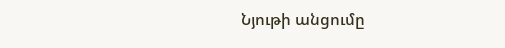Նյութի անցումը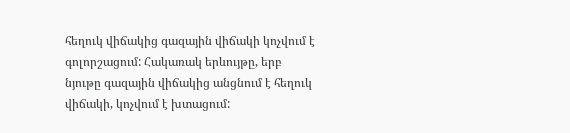հեղուկ վիճակից գազային վիճակի կոչվում է գոլորշացում: Հակառակ երևույթը, երբ նյութը գազային վիճակից անցնում է հեղուկ վիճակի, կոչվում է խտացում: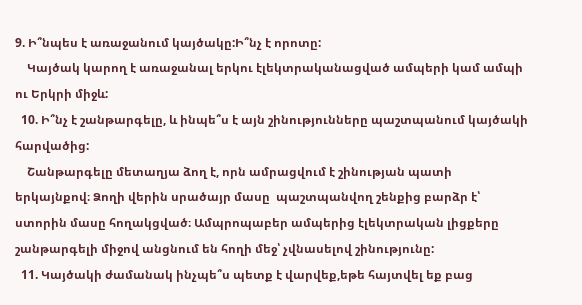9. Ի՞նպես է առաջանում կայծակը:Ի՞նչ է որոտը:
    Կայծակ կարող է առաջանալ երկու էլեկտրականացված ամպերի կամ ամպի ու Երկրի միջև:
  10. Ի՞նչ է շանթարգելը, և ինպե՞ս է այն շինությունները պաշտպանում կայծակի հարվածից:
    Շանթարգելը մետաղյա ձող է, որն ամրացվում է շինության պատի երկայնքով։ Ձողի վերին սրածայր մասը  պաշտպանվող շենքից բարձր է՝ ստորին մասը հողակցված։ Ամպրոպաբեր ամպերից էլեկտրական լիցքերը շանթարգելի միջով անցնում են հողի մեջ՝ չվնասելով շինությունը:
  11. Կայծակի ժամանակ ինչպե՞ս պետք է վարվեք,եթե հայտվել եք բաց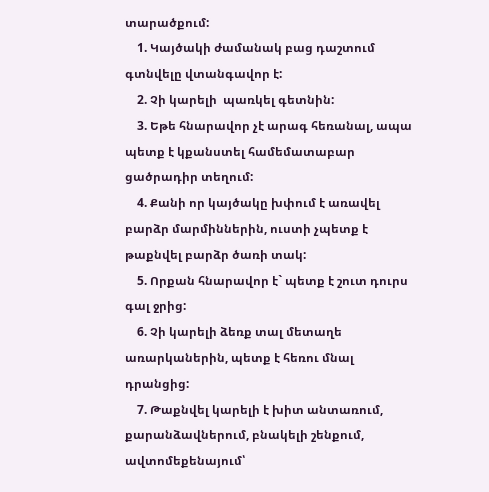տարածքում:
    1. Կայծակի ժամանակ բաց դաշտում գտնվելը վտանգավոր է:
    2. Չի կարելի  պառկել գետնին:
    3. Եթե հնարավոր չէ արագ հեռանալ, ապա պետք է կքանստել համեմատաբար ցածրադիր տեղում:
    4. Քանի որ կայծակը խփում է առավել բարձր մարմիններին, ուստի չպետք է թաքնվել բարձր ծառի տակ:
    5. Որքան հնարավոր է` պետք է շուտ դուրս գալ ջրից:
    6. Չի կարելի ձեռք տալ մետաղե առարկաներին, պետք է հեռու մնալ դրանցից:
    7. Թաքնվել կարելի է խիտ անտառում, քարանձավներում, բնակելի շենքում, ավտոմեքենայում՝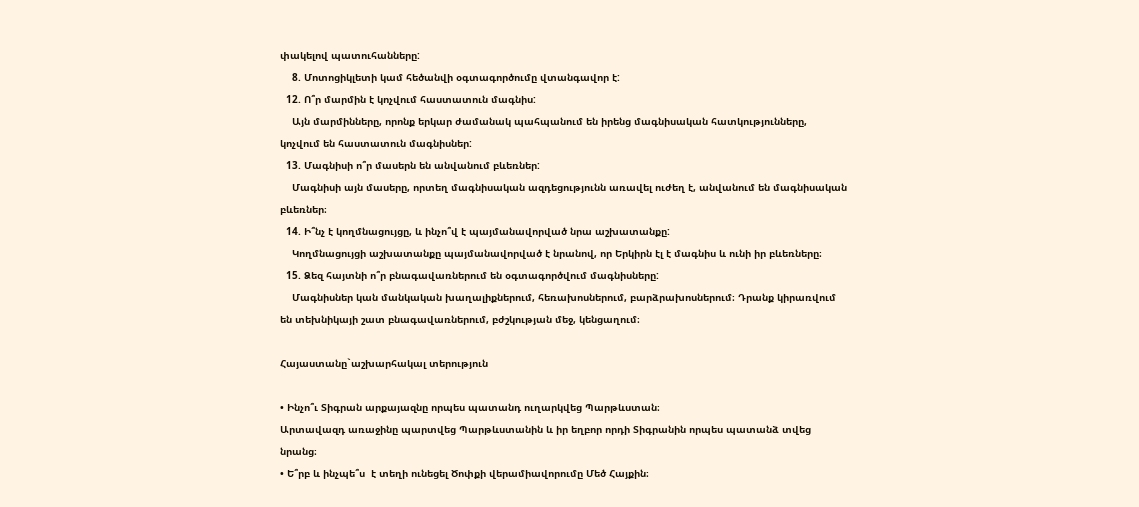փակելով պատուհանները:
    8. Մոտոցիկլետի կամ հեծանվի օգտագործումը վտանգավոր է:
  12. Ո՞ր մարմին է կոչվում հաստատուն մագնիս:
    Այն մարմինները, որոնք երկար ժամանակ պահպանում են իրենց մագնիսական հատկությունները, կոչվում են հաստատուն մագնիսներ:
  13. Մագնիսի ո՞ր մասերն են անվանում բևեռներ:
    Մագնիսի այն մասերը, որտեղ մագնիսական ազդեցությունն առավել ուժեղ է, անվանում են մագնիսական բևեռներ։
  14. Ի՞նչ է կողմնացույցը, և ինչո՞վ է պայմանավորված նրա աշխատանքը:
    Կողմնացույցի աշխատանքը պայմանավորված է նրանով, որ Երկիրն էլ է մագնիս և ունի իր բևեռները։
  15. Ձեզ հայտնի ո՞ր բնագավառներում են օգտագործվում մագնիսները:
    Մագնիսներ կան մանկական խաղալիքներում, հեռախոսներում, բարձրախոսներում։ Դրանք կիրառվում են տեխնիկայի շատ բնագավառներում, բժշկության մեջ, կենցաղում։

Հայաստանը`աշխարհակալ տերություն

• Ինչո՞ւ Տիգրան արքայազնը որպես պատանդ ուղարկվեց Պարթևստան։
Արտավազդ առաջինը պարտվեց Պարթևստանին և իր եղբոր որդի Տիգրանին որպես պատանձ տվեց նրանց։
• Ե՞րբ և ինչպե՞ս  է տեղի ունեցել Ծոփքի վերամիավորումը Մեծ Հայքին։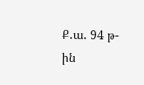Ք․ա․ 94 թ-ին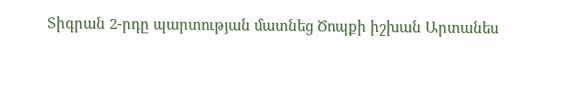Տիգրան 2-րդը պարտության մատնեց Ծոպքի իշխան Արտանես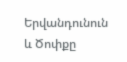Երվանդունուն և Ծոփքը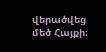վերածվեց մեծ Հայքի։